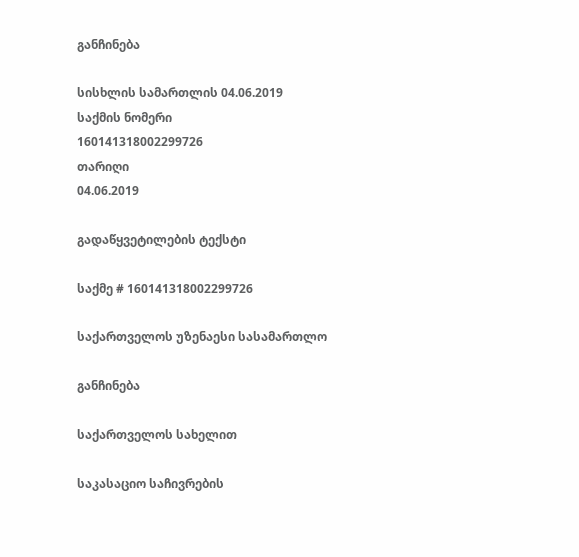განჩინება

სისხლის სამართლის 04.06.2019
საქმის ნომერი
160141318002299726
თარიღი
04.06.2019

გადაწყვეტილების ტექსტი

საქმე # 160141318002299726

საქართველოს უზენაესი სასამართლო

განჩინება

საქართველოს სახელით

საკასაციო საჩივრების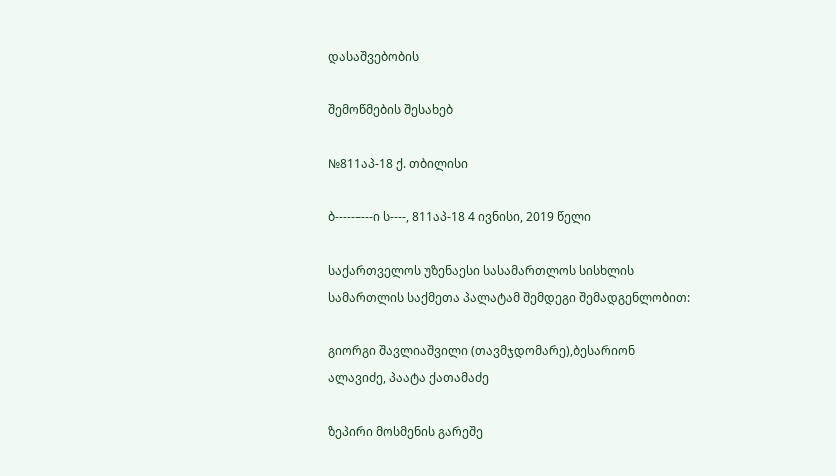დასაშვებობის

შემოწმების შესახებ

№811აპ-18 ქ. თბილისი

ბ-----–---ი ს----, 811აპ-18 4 ივნისი, 2019 წელი

საქართველოს უზენაესი სასამართლოს სისხლის სამართლის საქმეთა პალატამ შემდეგი შემადგენლობით:

გიორგი შავლიაშვილი (თავმჯდომარე),ბესარიონ ალავიძე, პაატა ქათამაძე

ზეპირი მოსმენის გარეშე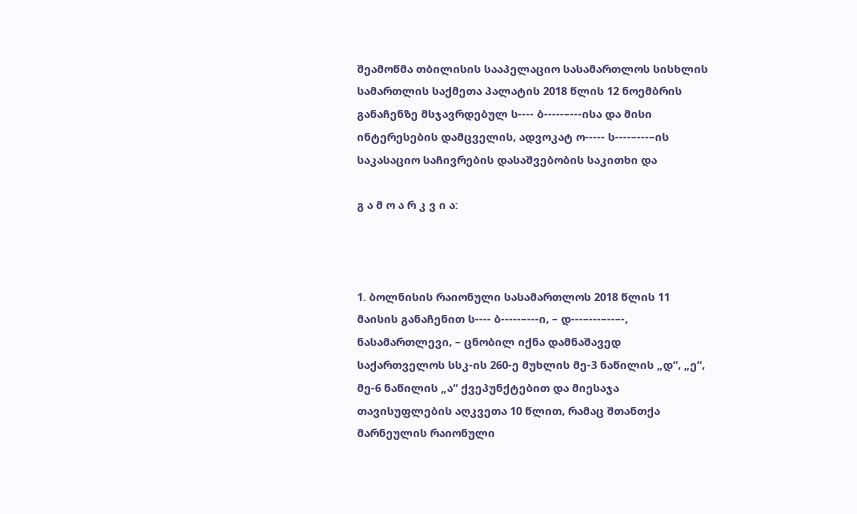შეამოწმა თბილისის სააპელაციო სასამართლოს სისხლის სამართლის საქმეთა პალატის 2018 წლის 12 ნოემბრის განაჩენზე მსჯავრდებულ ს---- ბ-----–---ისა და მისი ინტერესების დამცველის, ადვოკატ ო----- ს----–---–ის საკასაციო საჩივრების დასაშვებობის საკითხი და

გ ა მ ო ა რ კ ვ ი ა:



1. ბოლნისის რაიონული სასამართლოს 2018 წლის 11 მაისის განაჩენით ს---- ბ-----–---ი, – დ---–---–--–-, ნასამართლევი, – ცნობილ იქნა დამნაშავედ საქართველოს სსკ-ის 260-ე მუხლის მე-3 ნაწილის „დ“, „ე“, მე-6 ნაწილის „ა“ ქვეპუნქტებით და მიესაჯა თავისუფლების აღკვეთა 10 წლით, რამაც შთანთქა მარნეულის რაიონული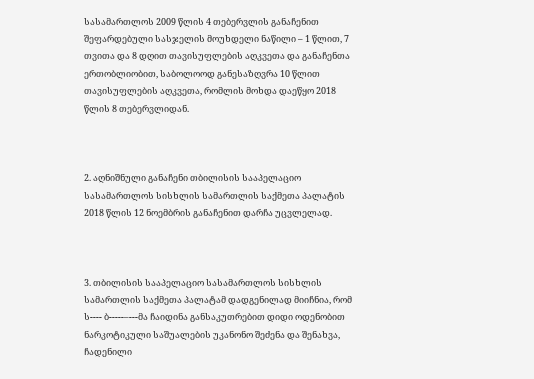სასამართლოს 2009 წლის 4 თებერვლის განაჩენით შეფარდებული სასჯელის მოუხდელი ნაწილი – 1 წლით, 7 თვითა და 8 დღით თავისუფლების აღკვეთა და განაჩენთა ერთობლიობით, საბოლოოდ განესაზღვრა 10 წლით თავისუფლების აღკვეთა, რომლის მოხდა დაეწყო 2018 წლის 8 თებერვლიდან.



2. აღნიშნული განაჩენი თბილისის სააპელაციო სასამართლოს სისხლის სამართლის საქმეთა პალატის 2018 წლის 12 ნოემბრის განაჩენით დარჩა უცვლელად.



3. თბილისის სააპელაციო სასამართლოს სისხლის სამართლის საქმეთა პალატამ დადგენილად მიიჩნია, რომ ს---- ბ-----–---მა ჩაიდინა განსაკუთრებით დიდი ოდენობით ნარკოტიკული საშუალების უკანონო შეძენა და შენახვა, ჩადენილი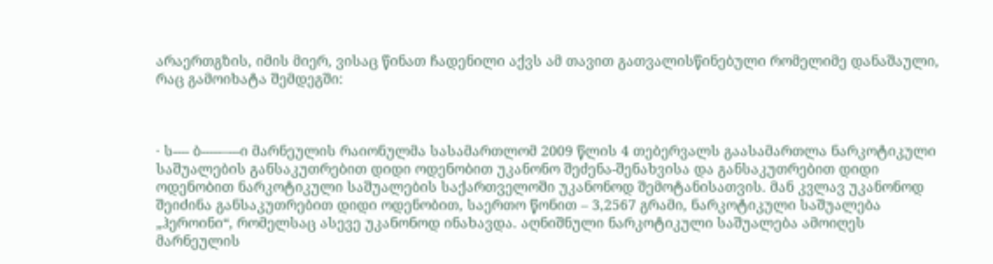არაერთგზის, იმის მიერ, ვისაც წინათ ჩადენილი აქვს ამ თავით გათვალისწინებული რომელიმე დანაშაული, რაც გამოიხატა შემდეგში:



· ს---- ბ-----–---ი მარნეულის რაიონულმა სასამართლომ 2009 წლის 4 თებერვალს გაასამართლა ნარკოტიკული საშუალების განსაკუთრებით დიდი ოდენობით უკანონო შეძენა-შენახვისა და განსაკუთრებით დიდი ოდენობით ნარკოტიკული საშუალების საქართველოში უკანონოდ შემოტანისათვის. მან კვლავ უკანონოდ შეიძინა განსაკუთრებით დიდი ოდენობით, საერთო წონით – 3,2567 გრამი, ნარკოტიკული საშუალება „ჰეროინი“, რომელსაც ასევე უკანონოდ ინახავდა. აღნიშნული ნარკოტიკული საშუალება ამოიღეს მარნეულის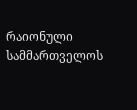რაიონული სამმართველოს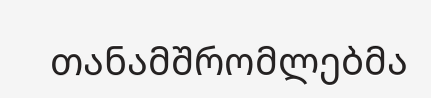თანამშრომლებმა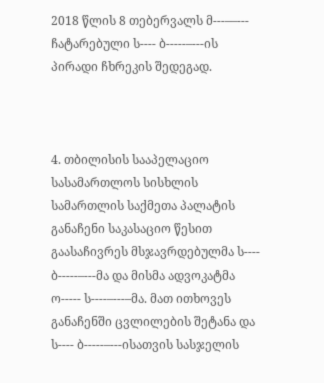2018 წლის 8 თებერვალს მ---––--- ჩატარებული ს---- ბ-----–---ის პირადი ჩხრეკის შედეგად.



4. თბილისის სააპელაციო სასამართლოს სისხლის სამართლის საქმეთა პალატის განაჩენი საკასაციო წესით გაასაჩივრეს მსჯავრდებულმა ს---- ბ-----–---მა და მისმა ადვოკატმა ო----- ს----–---–მა. მათ ითხოვეს განაჩენში ცვლილების შეტანა და ს---- ბ-----–---ისათვის სასჯელის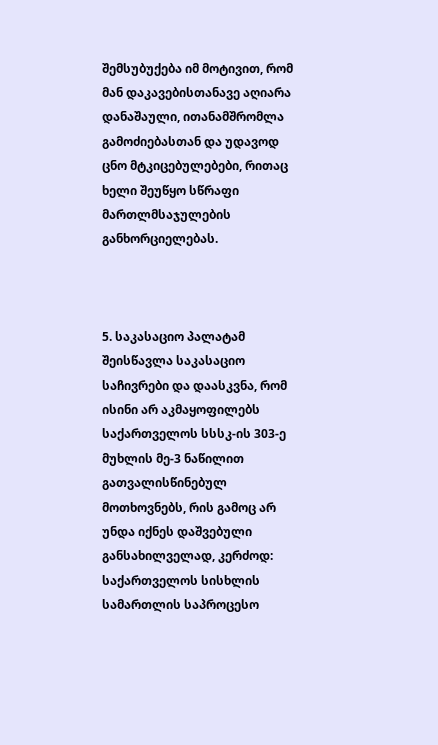შემსუბუქება იმ მოტივით, რომ მან დაკავებისთანავე აღიარა დანაშაული, ითანამშრომლა გამოძიებასთან და უდავოდ ცნო მტკიცებულებები, რითაც ხელი შეუწყო სწრაფი მართლმსაჯულების განხორციელებას.



5. საკასაციო პალატამ შეისწავლა საკასაციო საჩივრები და დაასკვნა, რომ ისინი არ აკმაყოფილებს საქართველოს სსსკ-ის 303-ე მუხლის მე-3 ნაწილით გათვალისწინებულ მოთხოვნებს, რის გამოც არ უნდა იქნეს დაშვებული განსახილველად, კერძოდ: საქართველოს სისხლის სამართლის საპროცესო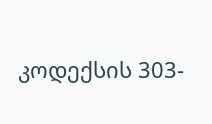კოდექსის 303-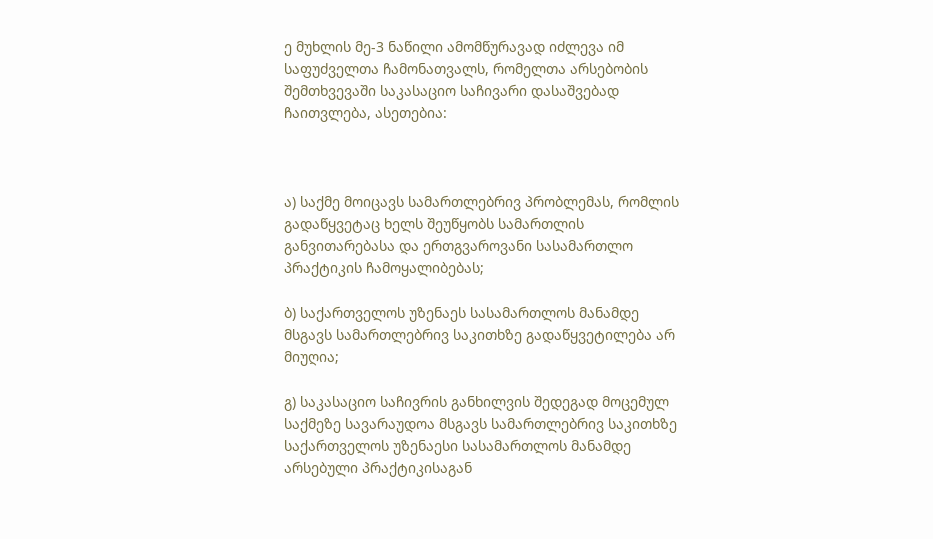ე მუხლის მე-3 ნაწილი ამომწურავად იძლევა იმ საფუძველთა ჩამონათვალს, რომელთა არსებობის შემთხვევაში საკასაციო საჩივარი დასაშვებად ჩაითვლება, ასეთებია:



ა) საქმე მოიცავს სამართლებრივ პრობლემას, რომლის გადაწყვეტაც ხელს შეუწყობს სამართლის განვითარებასა და ერთგვაროვანი სასამართლო პრაქტიკის ჩამოყალიბებას;

ბ) საქართველოს უზენაეს სასამართლოს მანამდე მსგავს სამართლებრივ საკითხზე გადაწყვეტილება არ მიუღია;

გ) საკასაციო საჩივრის განხილვის შედეგად მოცემულ საქმეზე სავარაუდოა მსგავს სამართლებრივ საკითხზე საქართველოს უზენაესი სასამართლოს მანამდე არსებული პრაქტიკისაგან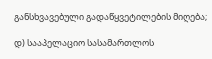განსხვავებული გადაწყვეტილების მიღება;

დ) სააპელაციო სასამართლოს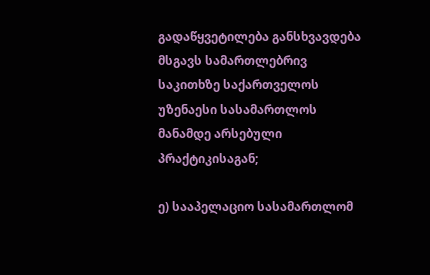გადაწყვეტილება განსხვავდება მსგავს სამართლებრივ საკითხზე საქართველოს უზენაესი სასამართლოს მანამდე არსებული პრაქტიკისაგან;

ე) სააპელაციო სასამართლომ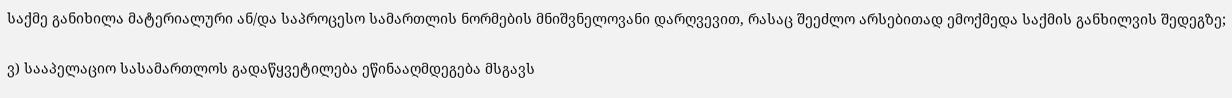საქმე განიხილა მატერიალური ან/და საპროცესო სამართლის ნორმების მნიშვნელოვანი დარღვევით, რასაც შეეძლო არსებითად ემოქმედა საქმის განხილვის შედეგზე;

ვ) სააპელაციო სასამართლოს გადაწყვეტილება ეწინააღმდეგება მსგავს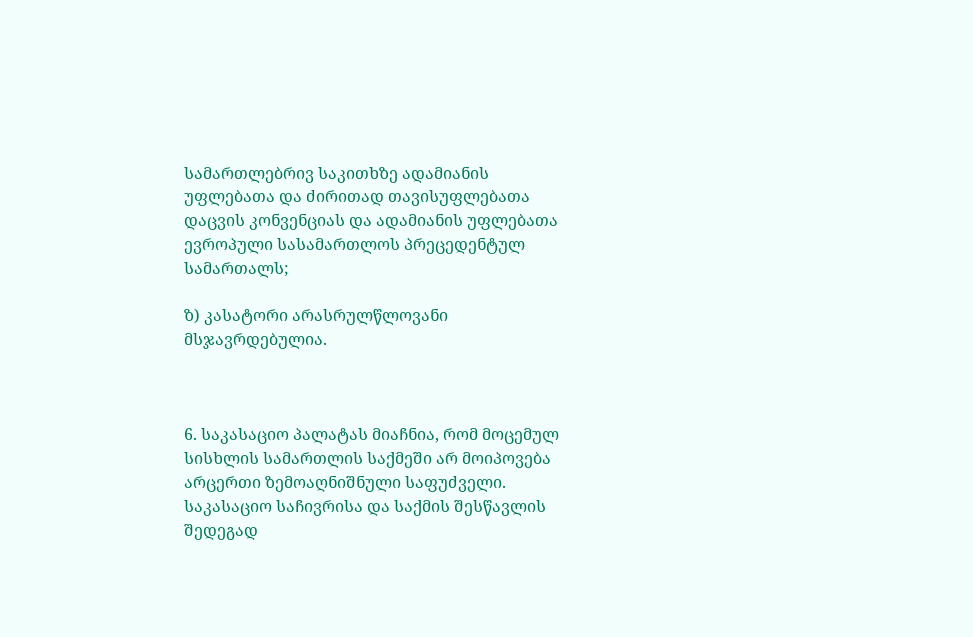სამართლებრივ საკითხზე ადამიანის უფლებათა და ძირითად თავისუფლებათა დაცვის კონვენციას და ადამიანის უფლებათა ევროპული სასამართლოს პრეცედენტულ სამართალს;

ზ) კასატორი არასრულწლოვანი მსჯავრდებულია.



6. საკასაციო პალატას მიაჩნია, რომ მოცემულ სისხლის სამართლის საქმეში არ მოიპოვება არცერთი ზემოაღნიშნული საფუძველი. საკასაციო საჩივრისა და საქმის შესწავლის შედეგად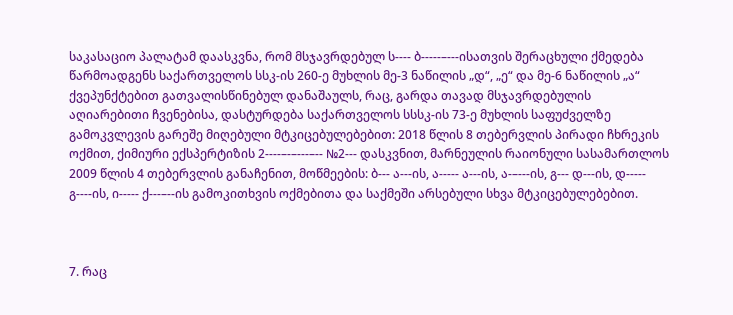საკასაციო პალატამ დაასკვნა, რომ მსჯავრდებულ ს---- ბ-----–---ისათვის შერაცხული ქმედება წარმოადგენს საქართველოს სსკ-ის 260-ე მუხლის მე-3 ნაწილის „დ“, „ე“ და მე-6 ნაწილის „ა“ ქვეპუნქტებით გათვალისწინებულ დანაშაულს, რაც, გარდა თავად მსჯავრდებულის აღიარებითი ჩვენებისა, დასტურდება საქართველოს სსსკ-ის 73-ე მუხლის საფუძველზე გამოკვლევის გარეშე მიღებული მტკიცებულებებით: 2018 წლის 8 თებერვლის პირადი ჩხრეკის ოქმით, ქიმიური ექსპერტიზის 2----–-–---–-- №2--- დასკვნით, მარნეულის რაიონული სასამართლოს 2009 წლის 4 თებერვლის განაჩენით, მოწმეების: ბ--- ა---ის, ა----- ა---ის, ა-–---ის, გ--- დ---ის, დ----- გ----ის, ი----- ქ---–--ის გამოკითხვის ოქმებითა და საქმეში არსებული სხვა მტკიცებულებებით.



7. რაც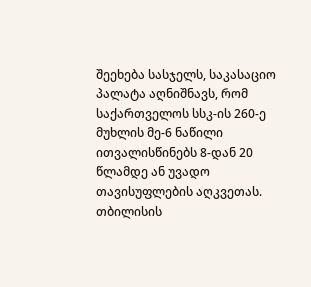შეეხება სასჯელს, საკასაციო პალატა აღნიშნავს, რომ საქართველოს სსკ-ის 260-ე მუხლის მე-6 ნაწილი ითვალისწინებს 8-დან 20 წლამდე ან უვადო თავისუფლების აღკვეთას. თბილისის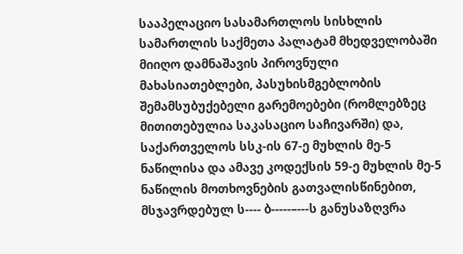სააპელაციო სასამართლოს სისხლის სამართლის საქმეთა პალატამ მხედველობაში მიიღო დამნაშავის პიროვნული მახასიათებლები, პასუხისმგებლობის შემამსუბუქებელი გარემოებები (რომლებზეც მითითებულია საკასაციო საჩივარში) და, საქართველოს სსკ-ის 67-ე მუხლის მე-5 ნაწილისა და ამავე კოდექსის 59-ე მუხლის მე-5 ნაწილის მოთხოვნების გათვალისწინებით, მსჯავრდებულ ს---- ბ-----–---ს განუსაზღვრა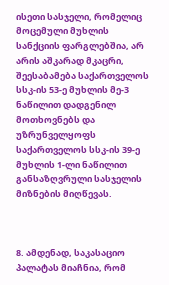ისეთი სასჯელი, რომელიც მოცემული მუხლის სანქციის ფარგლებშია, არ არის აშკარად მკაცრი, შეესაბამება საქართველოს სსკ-ის 53-ე მუხლის მე-3 ნაწილით დადგენილ მოთხოვნებს და უზრუნველყოფს საქართველოს სსკ-ის 39-ე მუხლის 1-ლი ნაწილით განსაზღვრული სასჯელის მიზნების მიღწევას.



8. ამდენად, საკასაციო პალატას მიაჩნია, რომ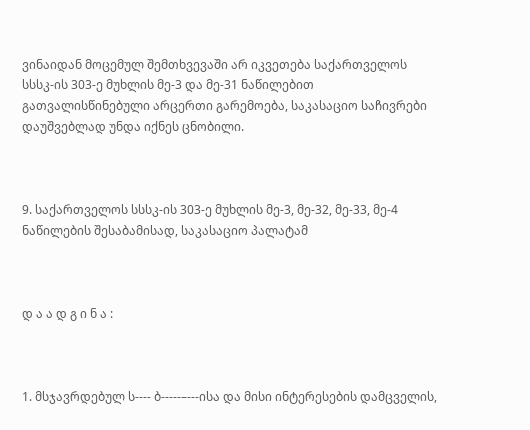ვინაიდან მოცემულ შემთხვევაში არ იკვეთება საქართველოს სსსკ-ის 303-ე მუხლის მე-3 და მე-31 ნაწილებით გათვალისწინებული არცერთი გარემოება, საკასაციო საჩივრები დაუშვებლად უნდა იქნეს ცნობილი.



9. საქართველოს სსსკ-ის 303-ე მუხლის მე-3, მე-32, მე-33, მე-4 ნაწილების შესაბამისად, საკასაციო პალატამ



დ ა ა დ გ ი ნ ა :



1. მსჯავრდებულ ს---- ბ-----–---ისა და მისი ინტერესების დამცველის,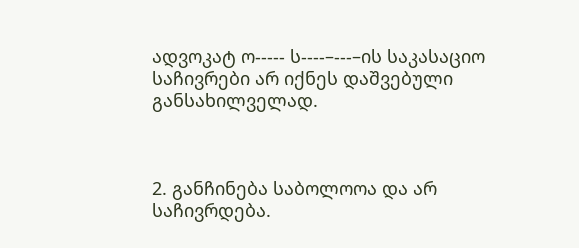ადვოკატ ო----- ს----–---–ის საკასაციო საჩივრები არ იქნეს დაშვებული განსახილველად.



2. განჩინება საბოლოოა და არ საჩივრდება.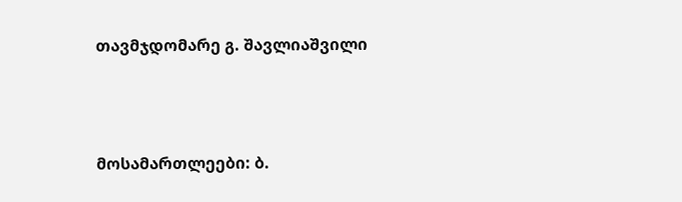თავმჯდომარე გ. შავლიაშვილი



მოსამართლეები: ბ.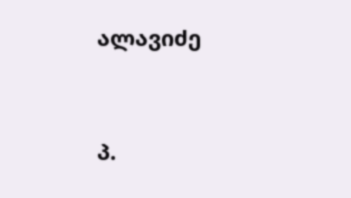ალავიძე



პ.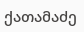ქათამაძე